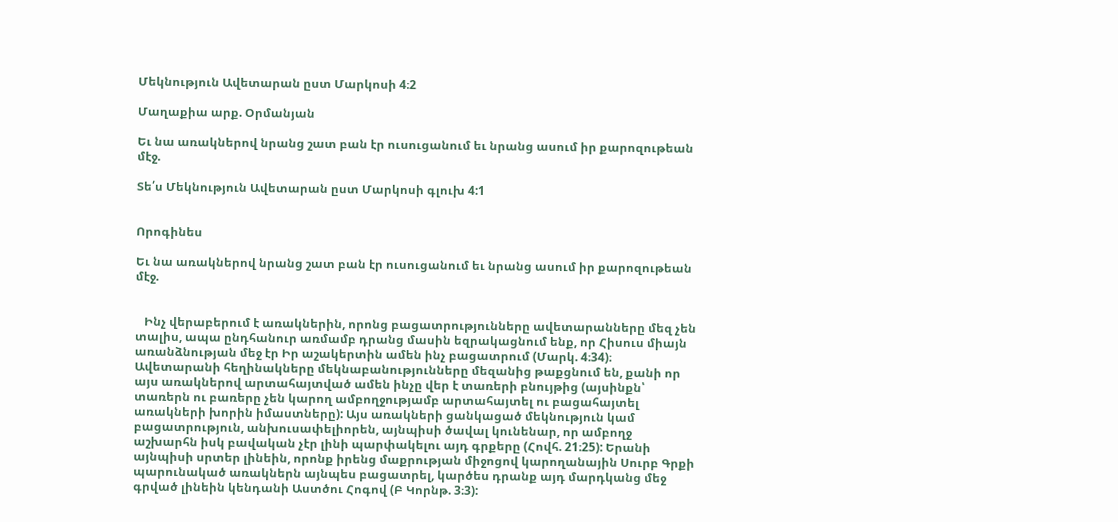Մեկնություն Ավետարան ըստ Մարկոսի 4։2

Մաղաքիա արք. Օրմանյան

Եւ նա առակներով նրանց շատ բան էր ուսուցանում եւ նրանց ասում իր քարոզութեան մէջ.

Տե՛ս Մեկնություն Ավետարան ըստ Մարկոսի գլուխ 4:1


Որոգինես

Եւ նա առակներով նրանց շատ բան էր ուսուցանում եւ նրանց ասում իր քարոզութեան մէջ.


   Ինչ վերաբերում է առակներին, որոնց բացատրությունները ավետարանները մեզ չեն տալիս, ապա ընդհանուր առմամբ դրանց մասին եզրակացնում ենք, որ Հիսուս միայն  առանձնության մեջ էր Իր աշակերտին ամեն ինչ բացատրում (Մարկ. 4։34)։ Ավետարանի հեղինակները մեկնաբանությունները մեզանից թաքցնում են, քանի որ այս առակներով արտահայտված ամեն ինչը վեր է տառերի բնույթից (այսինքն՝ տառերն ու բառերը չեն կարող ամբողջությամբ արտահայտել ու բացահայտել առակների խորին իմաստները): Այս առակների ցանկացած մեկնություն կամ բացատրություն, անխուսափելիորեն, այնպիսի ծավալ կունենար, որ ամբողջ աշխարհն իսկ բավական չէր լինի պարփակելու այդ գրքերը (Հովհ. 21։25): Երանի այնպիսի սրտեր լինեին, որոնք իրենց մաքրության միջոցով կարողանային Սուրբ Գրքի պարունակած առակներն այնպես բացատրել, կարծես դրանք այդ մարդկանց մեջ գրված լինեին կենդանի Աստծու Հոգով (Բ Կորնթ. 3։3):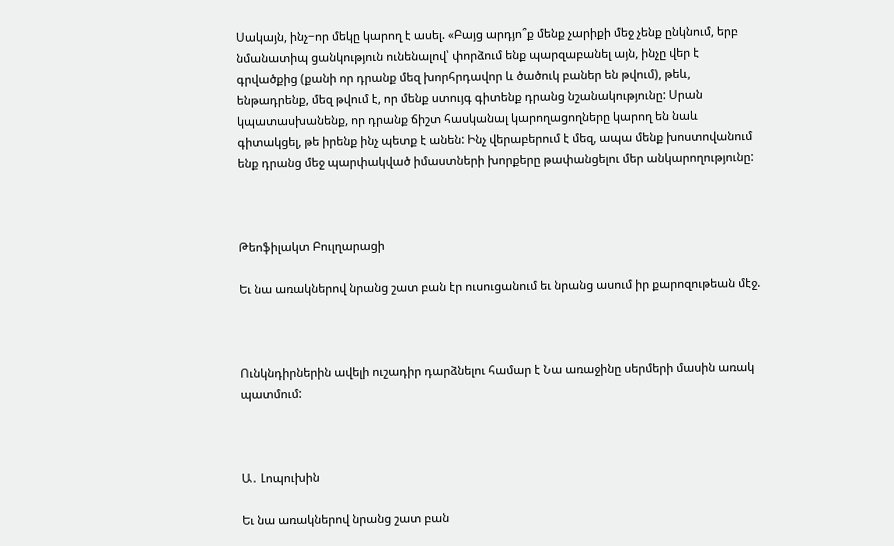Սակայն, ինչ−որ մեկը կարող է ասել. «Բայց արդյո՞ք մենք չարիքի մեջ չենք ընկնում, երբ նմանատիպ ցանկություն ունենալով՝ փորձում ենք պարզաբանել այն, ինչը վեր է գրվածքից (քանի որ դրանք մեզ խորհրդավոր և ծածուկ բաներ են թվում), թեև, ենթադրենք, մեզ թվում է, որ մենք ստույգ գիտենք դրանց նշանակությունը: Սրան կպատասխանենք, որ դրանք ճիշտ հասկանալ կարողացողները կարող են նաև գիտակցել, թե իրենք ինչ պետք է անեն: Ինչ վերաբերում է մեզ, ապա մենք խոստովանում ենք դրանց մեջ պարփակված իմաստների խորքերը թափանցելու մեր անկարողությունը:



Թեոֆիլակտ Բուլղարացի

Եւ նա առակներով նրանց շատ բան էր ուսուցանում եւ նրանց ասում իր քարոզութեան մէջ.



Ունկնդիրներին ավելի ուշադիր դարձնելու համար է Նա առաջինը սերմերի մասին առակ պատմում:



Ա․ Լոպուխին

Եւ նա առակներով նրանց շատ բան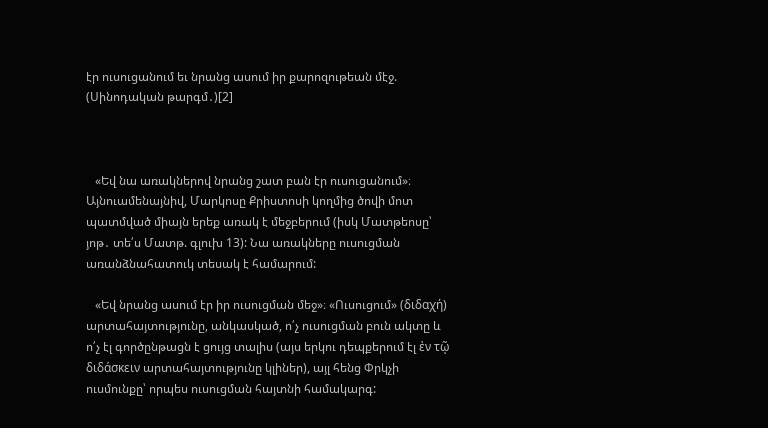էր ուսուցանում եւ նրանց ասում իր քարոզութեան մէջ. (Սինոդական թարգմ․)[2]



   «Եվ նա առակներով նրանց շատ բան էր ուսուցանում»։ Այնուամենայնիվ, Մարկոսը Քրիստոսի կողմից ծովի մոտ պատմված միայն երեք առակ է մեջբերում (իսկ Մատթեոսը՝ յոթ․ տե՛ս Մատթ. գլուխ 13): Նա առակները ուսուցման առանձնահատուկ տեսակ է համարում:

   «Եվ նրանց ասում էր իր ուսուցման մեջ»։ «Ուսուցում» (διδαχή) արտահայտությունը, անկասկած, ո՛չ ուսուցման բուն ակտը և ո՛չ էլ գործընթացն է ցույց տալիս (այս երկու դեպքերում էլ ἐν τῷ διδάσκειν արտահայտությունը կլիներ), այլ հենց Փրկչի ուսմունքը՝ որպես ուսուցման հայտնի համակարգ: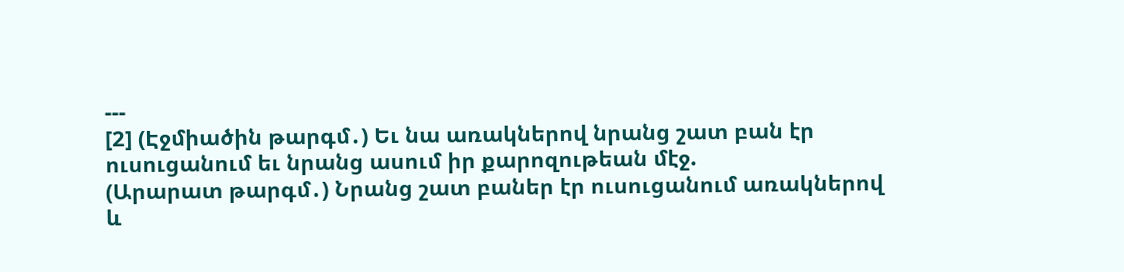---
[2] (Էջմիածին թարգմ․) Եւ նա առակներով նրանց շատ բան էր ուսուցանում եւ նրանց ասում իր քարոզութեան մէջ.
(Արարատ թարգմ․) Նրանց շատ բաներ էր ուսուցանում առակներով և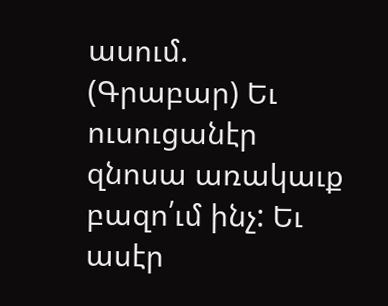ասում.
(Գրաբար) Եւ ուսուցանէր զնոսա առակաւք բազո՛ւմ ինչ: Եւ ասէր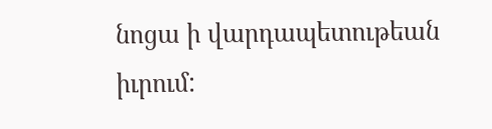նոցա ի վարդապետութեան իւրում: